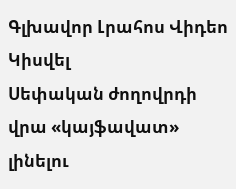Գլխավոր Լրահոս Վիդեո Կիսվել
Սեփական ժողովրդի վրա «կայֆավատ» լինելու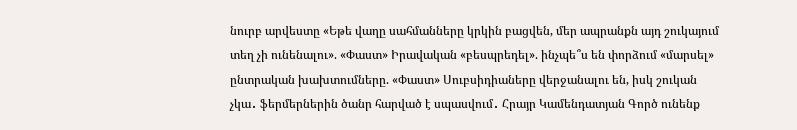նուրբ արվեստը «Եթե վաղը սահմանները կրկին բացվեն, մեր ապրանքն այդ շուկայում տեղ չի ունենալու». «Փաստ» Իրավական «բեսպրեդել». ինչպե՞ս են փորձում «մարսել» ընտրական խախտումները. «Փաստ» Սուբսիդիաները վերջանալու են, իսկ շուկան չկա․ ֆերմերներին ծանր հարված է սպասվում․ Հրայր Կամենդատյան Գործ ունենք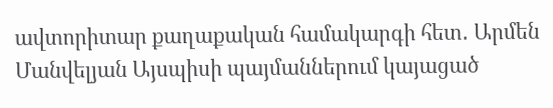ավտորիտար քաղաքական համակարգի հետ․ Արմեն Մանվելյան Այսպիսի պայմաններում կայացած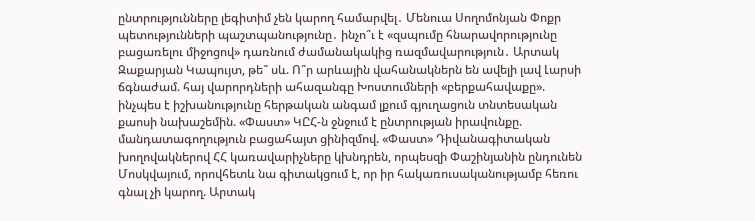ընտրությունները լեգիտիմ չեն կարող համարվել․ Մենուա Սողոմոնյան Փոքր պետությունների պաշտպանությունը․ ինչո՞ւ է «զսպումը հնարավորությունը բացառելու միջոցով» դառնում ժամանակակից ռազմավարություն․ Արտակ Զաքարյան Կապույտ, թե՞ սև. Ո՞ր արևային վահանակներն են ավելի լավ Լարսի ճգնաժամ. հայ վարորդների ահազանգը Խոստումների «բերքահավաքը». ինչպես է իշխանությունը հերթական անգամ լքում գյուղացուն տնտեսական քաոսի նախաշեմին. «Փաստ» ԿԸՀ-ն ջնջում է ընտրության իրավունքը. մանդատագողություն բացահայտ ցինիզմով. «Փաստ» Դիվանագիտական խողովակներով ՀՀ կառավարիչները կխնդրեն, որպեսզի Փաշինյանին ընդունեն Մոսկվայում, որովհետև նա գիտակցում է, որ իր հակառուսականությամբ հեռու գնալ չի կարող. Արտակ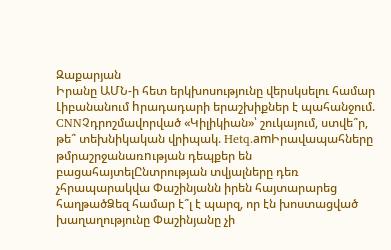Զաքարյան
Իրանը ԱՄՆ-ի հետ երկխոսությունը վերսկսելու համար Լիբանանում hրադադարի երաշխիքներ է պահանջում. CNNՉդրոշմավորված «Կիլիկիան»՝ շուկայում, ստվե՞ր, թե՞ տեխնիկական վրիպակ. Hetq.amԻրավապահները թմրաշրջանառnւթյան դեպքեր են բացահայտելԸնտրության տվյալները դեռ չհրապարակվա Փաշինյանն իրեն հայտարարեց հաղթածՁեզ համար է՞լ է պարզ, որ էն խոստացված խաղաղությունը Փաշինյանը չի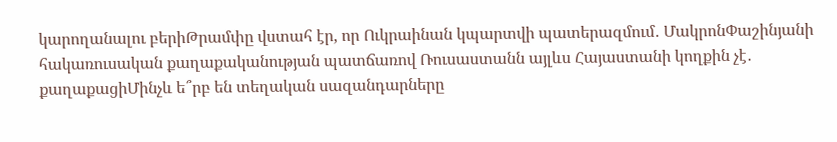կարողանալու բերիԹրամփը վստահ էր, որ Ուկրաինան կպարտվի պատերազմում․ ՄակրոնՓաշինյանի հակառուսական քաղաքականության պատճառով Ռուսաստանն այլևս Հայաստանի կողքին չէ․ քաղաքացիՄինչև ե՞րբ են տեղական սազանդարները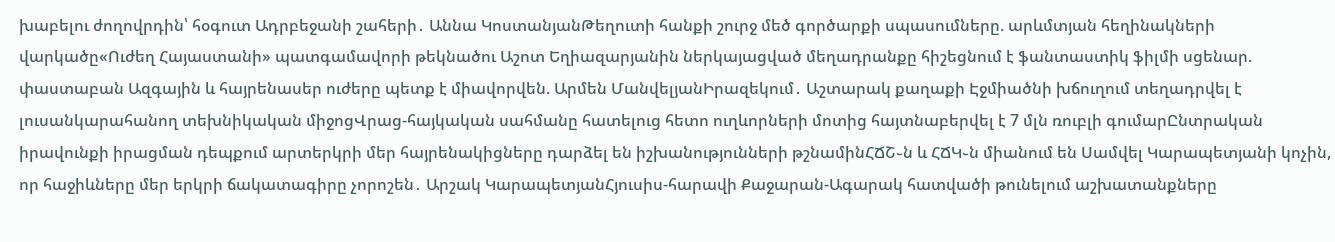խաբելու ժողովրդին՝ հօգուտ Ադրբեջանի շահերի․ Աննա ԿոստանյանԹեղուտի հանքի շուրջ մեծ գործարքի սպասումները. արևմտյան հեղինակների վարկածը«Ուժեղ Հայաստանի» պատգամավորի թեկնածու Աշոտ Եղիազարյանին ներկայացված մեղադրանքը հիշեցնում է ֆանտաստիկ ֆիլմի սցենար. փաստաբան Ազգային և հայրենասեր ուժերը պետք է միավորվեն. Արմեն ՄանվելյանԻրազեկում․ Աշտարակ քաղաքի Էջմիածնի խճուղում տեղադրվել է լուսանկարահանող տեխնիկական միջոցՎրաց-հայկական սահմանը հատելուց հետո ուղևորների մոտից հայտնաբերվել է 7 մլն ռուբլի գումարԸնտրական իրավունքի իրացման դեպքում արտերկրի մեր հայրենակիցները դարձել են իշխանությունների թշնամինՀՃՇ֊ն և ՀՃԿ֊ն միանում են Սամվել Կարապետյանի կոչին, որ հաջիևները մեր երկրի ճակատագիրը չորոշեն․ Արշակ ԿարապետյանՀյուսիս-հարավի Քաջարան-Ագարակ հատվածի թունելում աշխատանքները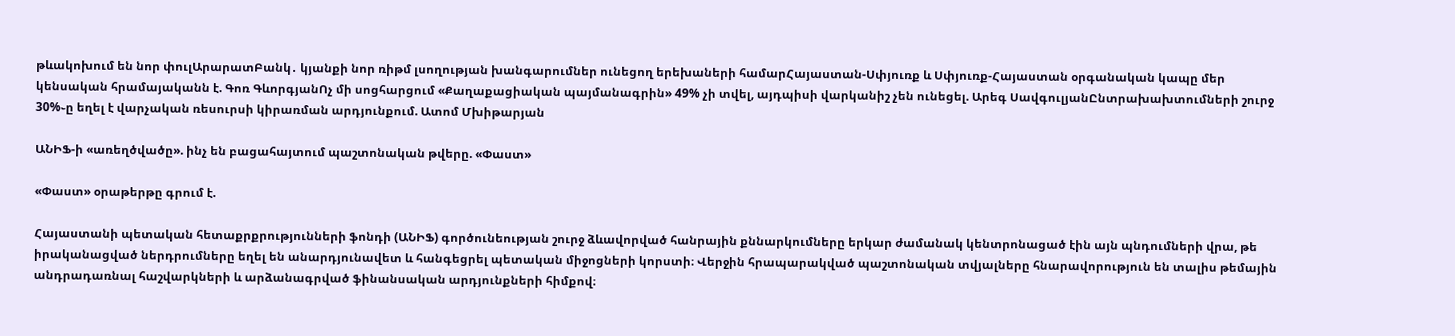թևակոխում են նոր փուլԱրարատԲանկ․ կյանքի նոր ռիթմ լսողության խանգարումներ ունեցող երեխաների համարՀայաստան-Սփյուռք և Սփյուռք-Հայաստան օրգանական կապը մեր կենսական հրամայականն է. Գոռ ԳևորգյանՈչ մի սոցհարցում «Քաղաքացիական պայմանագրին» 49% չի տվել, այդպիսի վարկանիշ չեն ունեցել. Արեգ ՍավգուլյանԸնտրախախտումների շուրջ 30%֊ը եղել է վարչական ռեսուրսի կիրառման արդյունքում. Ատոմ Մխիթարյան

ԱՆԻՖ-ի «առեղծվածը». ինչ են բացահայտում պաշտոնական թվերը. «Փաստ»

«Փաստ» օրաթերթը գրում է.

Հայաստանի պետական հետաքրքրությունների ֆոնդի (ԱՆԻՖ) գործունեության շուրջ ձևավորված հանրային քննարկումները երկար ժամանակ կենտրոնացած էին այն պնդումների վրա, թե իրականացված ներդրումները եղել են անարդյունավետ և հանգեցրել պետական միջոցների կորստի։ Վերջին հրապարակված պաշտոնական տվյալները հնարավորություն են տալիս թեմային անդրադառնալ հաշվարկների և արձանագրված ֆինանսական արդյունքների հիմքով։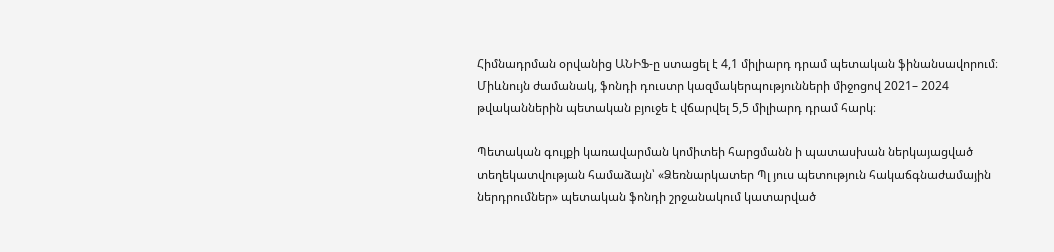Հիմնադրման օրվանից ԱՆԻՖ-ը ստացել է 4,1 միլիարդ դրամ պետական ֆինանսավորում։ Միևնույն ժամանակ, ֆոնդի դուստր կազմակերպությունների միջոցով 2021– 2024 թվականներին պետական բյուջե է վճարվել 5,5 միլիարդ դրամ հարկ։

Պետական գույքի կառավարման կոմիտեի հարցմանն ի պատասխան ներկայացված տեղեկատվության համաձայն՝ «Ձեռնարկատեր Պլ յուս պետություն հակաճգնաժամային ներդրումներ» պետական ֆոնդի շրջանակում կատարված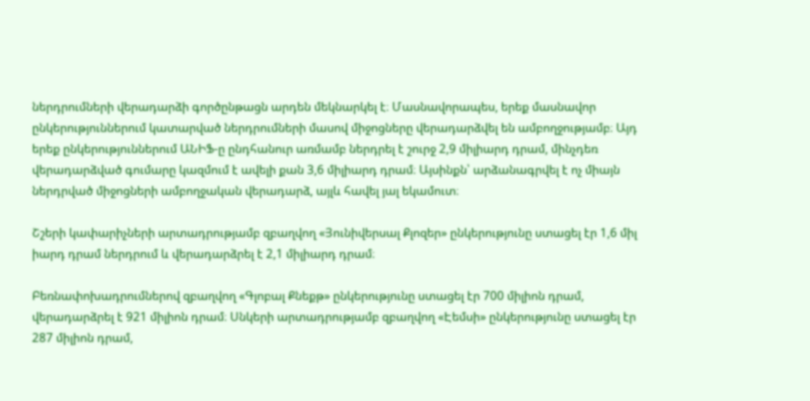ներդրումների վերադարձի գործընթացն արդեն մեկնարկել է։ Մասնավորապես, երեք մասնավոր ընկերություններում կատարված ներդրումների մասով միջոցները վերադարձվել են ամբողջությամբ։ Այդ երեք ընկերություններում ԱՆԻՖ-ը ընդհանուր առմամբ ներդրել է շուրջ 2,9 միլիարդ դրամ, մինչդեռ վերադարձված գումարը կազմում է ավելի քան 3,6 միլիարդ դրամ։ Այսինքն՝ արձանագրվել է ոչ միայն ներդրված միջոցների ամբողջական վերադարձ, այլև հավել յալ եկամուտ։

Շշերի կափարիչների արտադրությամբ զբաղվող «Յունիվերսալ Քլոզեր» ընկերությունը ստացել էր 1,6 միլ իարդ դրամ ներդրում և վերադարձրել է 2,1 միլիարդ դրամ։

Բեռնափոխադրումներով զբաղվող «Գլոբալ Քնեքթ» ընկերությունը ստացել էր 700 միլիոն դրամ, վերադարձրել է 921 միլիոն դրամ։ Սնկերի արտադրությամբ զբաղվող «Էեմսի» ընկերությունը ստացել էր 287 միլիոն դրամ,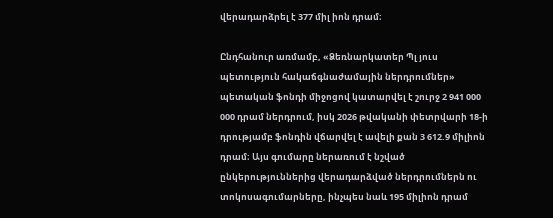վերադարձրել է 377 միլ իոն դրամ։

Ընդհանուր առմամբ, «Ձեռնարկատեր Պլ յուս պետություն հակաճգնաժամային ներդրումներ» պետական ֆոնդի միջոցով կատարվել է շուրջ 2 941 000 000 դրամ ներդրում, իսկ 2026 թվականի փետրվարի 18-ի դրությամբ ֆոնդին վճարվել է ավելի քան 3 612.9 միլիոն դրամ։ Այս գումարը ներառում է նշված ընկերություններից վերադարձված ներդրումներն ու տոկոսագումարները, ինչպես նաև 195 միլիոն դրամ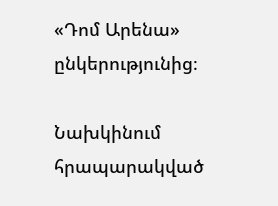«Դոմ Արենա» ընկերությունից։

Նախկինում հրապարակված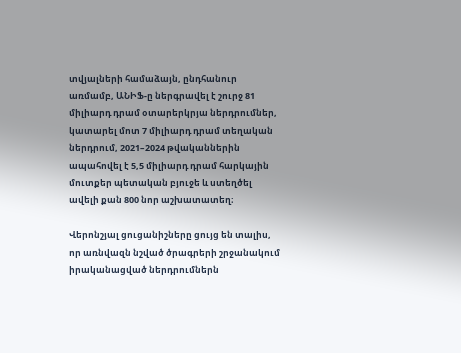տվյալների համաձայն, ընդհանուր առմամբ, ԱՆԻՖ-ը ներգրավել է շուրջ 81 միլիարդ դրամ օտարերկրյա ներդրումներ, կատարել մոտ 7 միլիարդ դրամ տեղական ներդրում, 2021–2024 թվականներին ապահովել է 5,5 միլիարդ դրամ հարկային մուտքեր պետական բյուջե և ստեղծել ավելի քան 800 նոր աշխատատեղ։

Վերոնշյալ ցուցանիշները ցույց են տալիս, որ առնվազն նշված ծրագրերի շրջանակում իրականացված ներդրումներն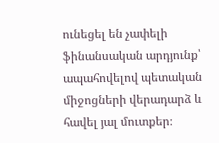ունեցել են չափելի ֆինանսական արդյունք՝ ապահովելով պետական միջոցների վերադարձ և հավել յալ մուտքեր։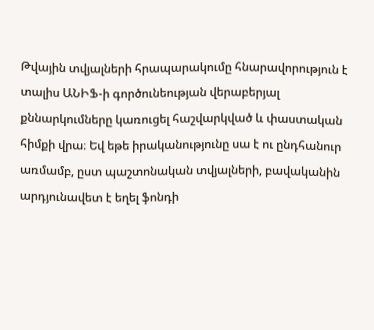Թվային տվյալների հրապարակումը հնարավորություն է տալիս ԱՆԻՖ-ի գործունեության վերաբերյալ քննարկումները կառուցել հաշվարկված և փաստական հիմքի վրա։ Եվ եթե իրականությունը սա է ու ընդհանուր առմամբ, ըստ պաշտոնական տվյալների, բավականին արդյունավետ է եղել ֆոնդի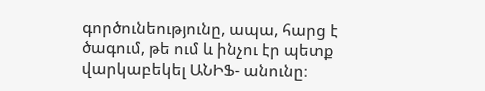գործունեությունը, ապա, հարց է ծագում, թե ում և ինչու էր պետք վարկաբեկել ԱՆԻՖ- անունը։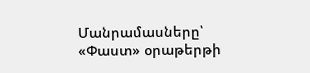Մանրամասները՝ «Փաստ» օրաթերթի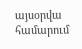այսօրվա համարում